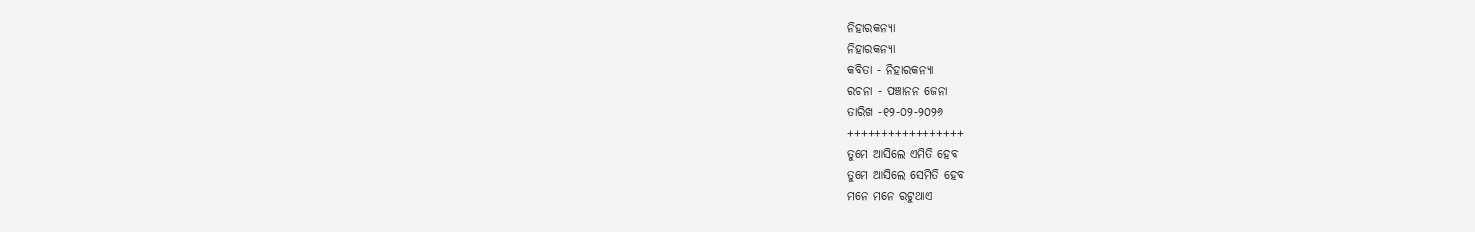ନିହାରକନ୍ୟା
ନିହାରକନ୍ୟା
କବିତା - ନିହାରକନ୍ୟା
ରଚନା - ପଞ୍ଚାନନ ଜେନା
ତାରିଖ -୧୨-୦୨-୨୦୨୬
+++++++++++++++++
ତୁମେ ଆସିଲେ ଏମିତି ହେବ
ତୁମେ ଆସିଲେ ସେମିତି ହେବ
ମନେ ମନେ ରଟୁଥାଏ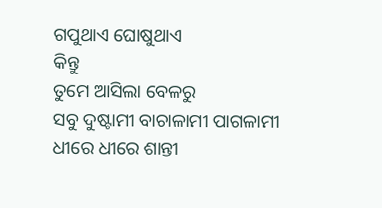ଗପୁଥାଏ ଘୋଷୁଥାଏ
କିନ୍ତୁ
ତୁମେ ଆସିଲା ବେଳରୁ
ସବୁ ଦୁଷ୍ଟାମୀ ବାଚାଳାମୀ ପାଗଳାମୀ
ଧୀରେ ଧୀରେ ଶାନ୍ତୀ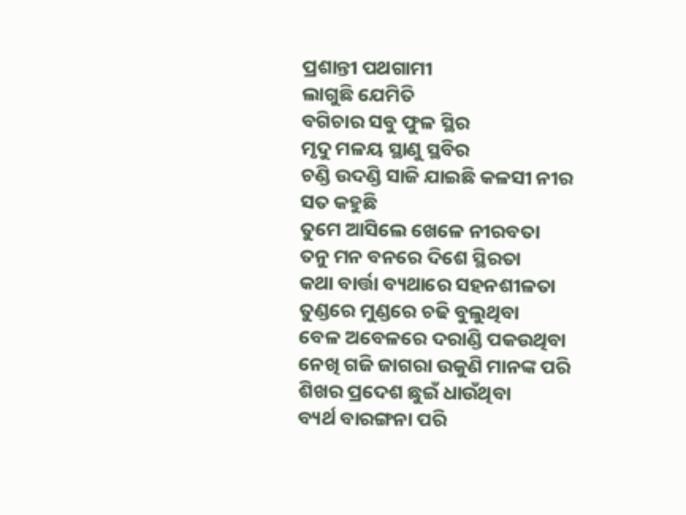ପ୍ରଶାନ୍ତୀ ପଥଗାମୀ
ଲାଗୁଛି ଯେମିତି
ବଗିଚାର ସବୁ ଫୁଳ ସ୍ଥିର
ମୃଦୁ ମଳୟ ସ୍ଥାଣୁ ସ୍ଥବିର
ଚଣ୍ଡି ଉଦଣ୍ଡି ସାଜି ଯାଇଛି କଳସୀ ନୀର
ସତ କହୁଛି
ତୁମେ ଆସିଲେ ଖେଳେ ନୀରବତା
ତନୁ ମନ ବନରେ ଦିଶେ ସ୍ଥିରତା
କଥା ବାର୍ତ୍ତା ବ୍ୟଥାରେ ସହନଶୀଳତା
ତୁଣ୍ଡରେ ମୁଣ୍ଡରେ ଚଢି ବୁଲୁଥିବା
ବେଳ ଅବେଳରେ ଦରାଣ୍ଡି ପକଉଥିବା
ନେଖି ଗଜି ଜାଗରା ଉକୁଣି ମାନଙ୍କ ପରି
ଶିଖର ପ୍ରଦେଶ ଛୁଇଁ ଧାଉଁଥିବା
ବ୍ୟର୍ଥ ବାରଙ୍ଗନା ପରି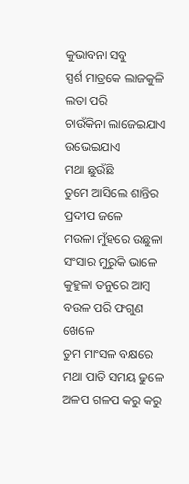କୁଭାବନା ସବୁ
ସ୍ପର୍ଶ ମାତ୍ରକେ ଲାଜକୁଳି ଲତା ପରି
ଚାଉଁକିନା ଲାଜେଇଯାଏ ଉଭେଇଯାଏ
ମଥା ଛୁଉଁଛି
ତୁମେ ଆସିଲେ ଶାନ୍ତିର ପ୍ରଦୀପ ଜଳେ
ମଉଳା ମୁଁହରେ ଉଛୁଳା ସଂସାର ମୁରୁକି ଭାଳେ
କୁହୁଳା ତନୁରେ ଆମ୍ବ ବଉଳ ପରି ଫଗୁଣ ଖେଳେ
ତୁମ ମାଂସଳ ବକ୍ଷରେ ମଥା ପାତି ସମୟ ଢୁଳେ
ଅଳପ ଗଳପ କରୁ କରୁ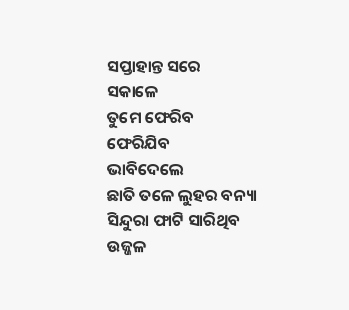ସପ୍ତାହାନ୍ତ ସରେ
ସକାଳେ
ତୁମେ ଫେରିବ
ଫେରିଯିବ
ଭାବିଦେଲେ
ଛାତି ତଳେ ଲୁହର ବନ୍ୟା
ସିନ୍ଦୁରା ଫାଟି ସାରିଥିବ
ଉଜ୍ଜଳ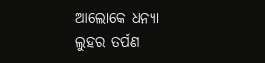ଆଲୋକେ ଧନ୍ୟା
ଲୁହର ତର୍ପଣ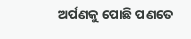ଅର୍ପଣକୁ ପୋଛି ପଣତେ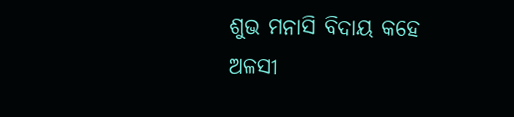ଶୁଭ ମନାସି ବିଦାୟ କହେ
ଅଳସୀ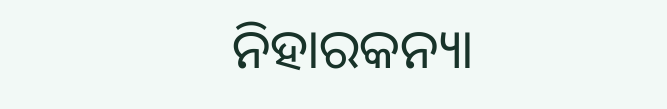ନିହାରକନ୍ୟା